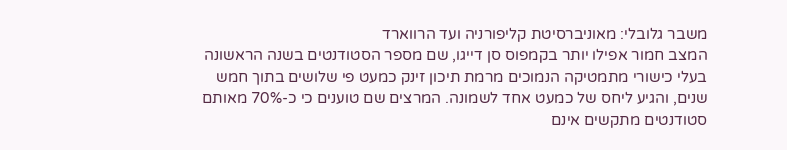משבר גלובלי: מאוניברסיטת קליפורניה ועד הרווארד
המצב חמור אפילו יותר בקמפוס סן דייגו, שם מספר הסטודנטים בשנה הראשונה בעלי כישורי מתמטיקה הנמוכים מרמת תיכון זינק כמעט פי שלושים בתוך חמש שנים, והגיע ליחס של כמעט אחד לשמונה. המרצים שם טוענים כי כ-70% מאותם סטודנטים מתקשים אינם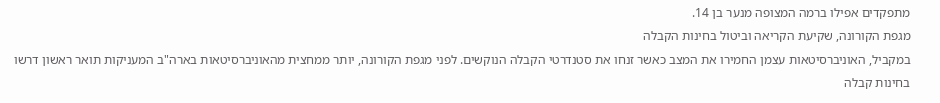מתפקדים אפילו ברמה המצופה מנער בן 14.
מגפת הקורונה, שקיעת הקריאה וביטול בחינות הקבלה
במקביל, האוניברסיטאות עצמן החמירו את המצב כאשר זנחו את סטנדרטי הקבלה הנוקשים. לפני מגפת הקורונה, יותר ממחצית מהאוניברסיטאות בארה"ב המעניקות תואר ראשון דרשו בחינות קבלה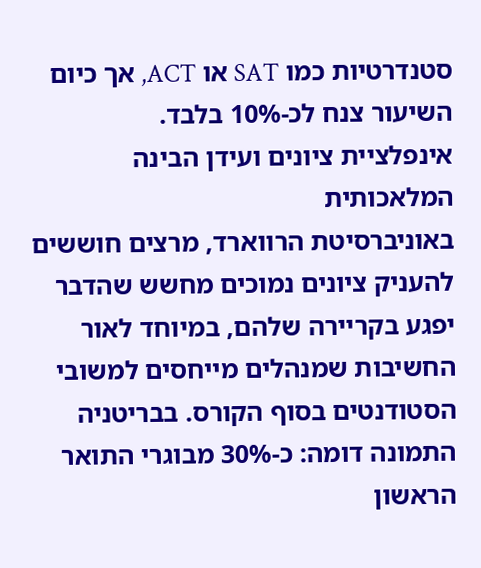סטנדרטיות כמו SAT או ACT, אך כיום השיעור צנח לכ-10% בלבד.
אינפלציית ציונים ועידן הבינה המלאכותית
באוניברסיטת הרווארד, מרצים חוששים להעניק ציונים נמוכים מחשש שהדבר יפגע בקריירה שלהם, במיוחד לאור החשיבות שמנהלים מייחסים למשובי הסטודנטים בסוף הקורס. בבריטניה התמונה דומה: כ-30% מבוגרי התואר הראשון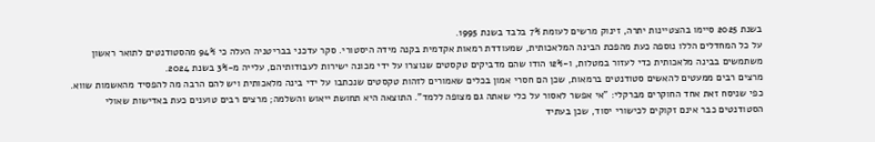בשנת 2025 סיימו בהצטיינות יתרה, זינוק מרשים לעומת 7% בלבד בשנת 1995.
על כל המחדלים הללו נוספה כעת מהפכת הבינה המלאכותית, שמעודדת רמאות אקדמית בקנה מידה היסטורי. סקר עדכני בבריטניה העלה כי 94% מהסטודנטים לתואר ראשון משתמשים בבינה מלאכותית כדי לעזור במטלות, ו-12% הודו שהם מדביקים טקסטים שנוצרו על ידי מכונה ישירות לעבודותיהם, עלייה מ-3% בשנת 2024.
מרצים רבים ממעטים להאשים סטודנטים ברמאות, שכן הם חסרי אמון בכלים שאמורים לזהות טקסטים שנכתבו על ידי בינה מלאכותית ויש להם הרבה מה להפסיד מהאשמות שווא. כפי שניסח זאת אחד החוקרים מברקלי: "אי אפשר לאסור על כלי שאתה גם מצופה ללמד". התוצאה היא תחושת ייאוש והשלמה; מרצים רבים טוענים כעת באדישות שאולי הסטודנטים כבר אינם זקוקים לכישורי יסוד, שכן בעתיד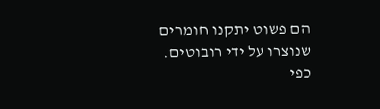הם פשוט יתקנו חומרים שנוצרו על ידי רובוטים. כפי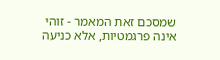שמסכם זאת המאמר - זוהי אינה פרגמטיות, אלא כניעה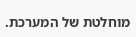מוחלטת של המערכת.